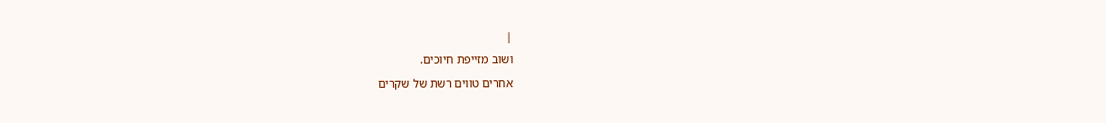|
ושוב מזייפת חיוכים.
אחרים טווים רשת של שקרים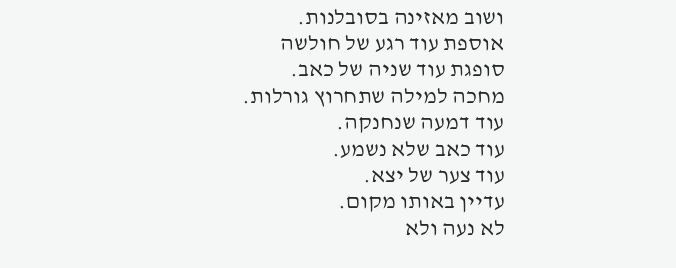ושוב מאזינה בסובלנות.
אוספת עוד רגע של חולשה
סופגת עוד שניה של כאב.
מחכה למילה שתחרוץ גורלות.
עוד דמעה שנחנקה.
עוד כאב שלא נשמע.
עוד צער של יצא.
עדיין באותו מקום.
לא נעה ולא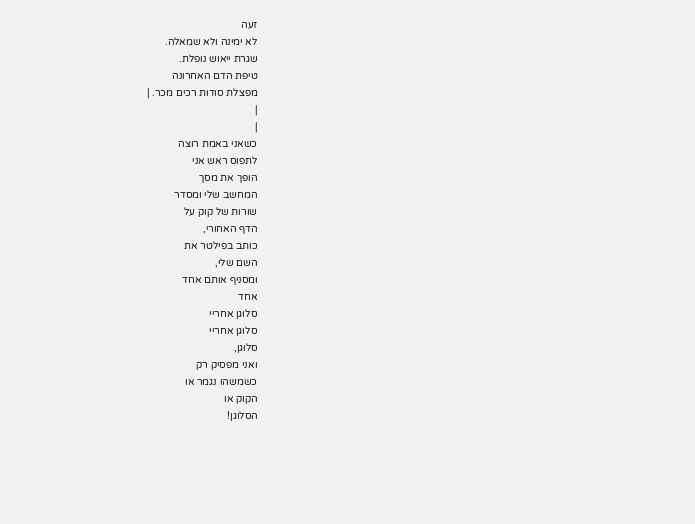זעה
לא ימינה ולא שמאלה.
שגרת ייאוש נופלת.
טיפת הדם האחרונה
מפצלת סודות רכים מכר. |
|
|
כשאני באמת רוצה
לתפוס ראש אני
הופך את מסך
המחשב שלי ומסדר
שורות של קוק על
הדף האחורי,
כותב בפילטר את
השם שלי,
ומסניף אותם אחד
אחד
סלוגן אחריי
סלוגן אחריי
סלוגן,
ואני מפסיק רק
כשמשהו נגמר או
הקוק או
הסלוגן!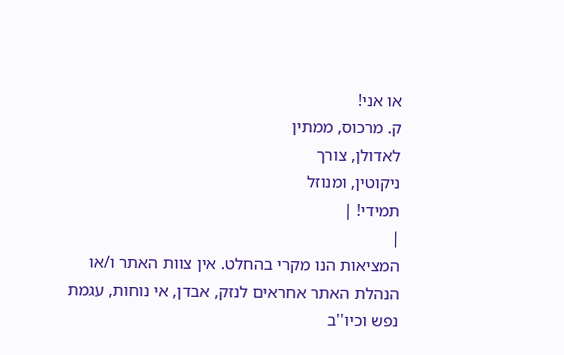או אני!
ק. מרכוס, ממתין
לאדולן, צורך
ניקוטין, ומנוזל
תמידי! |
|
המציאות הנו מקרי בהחלט. אין צוות האתר ו/או
הנהלת האתר אחראים לנזק, אבדן, אי נוחות, עגמת
נפש וכיו''ב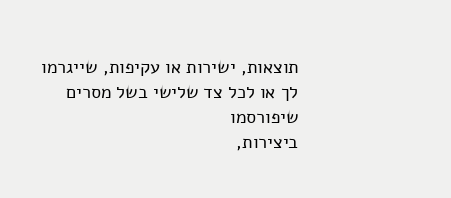תוצאות, ישירות או עקיפות, שייגרמו
לך או לכל צד שלישי בשל מסרים שיפורסמו
ביצירות,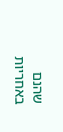שהנם באחריות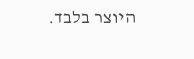היוצר בלבד.